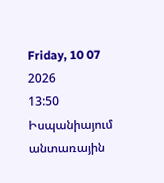Friday, 10 07 2026
13:50
Իսպանիայում անտառային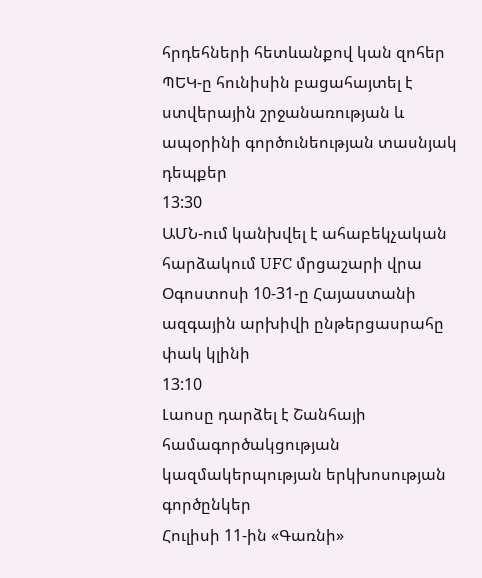հրդեհների հետևանքով կան զոհեր
ՊԵԿ-ը հունիսին բացահայտել է ստվերային շրջանառության և ապօրինի գործունեության տասնյակ դեպքեր
13:30
ԱՄՆ-ում կանխվել է ահաբեկչական հարձակում UFC մրցաշարի վրա
Օգոստոսի 10-31-ը Հայաստանի ազգային արխիվի ընթերցասրահը փակ կլինի
13:10
Լաոսը դարձել է Շանհայի համագործակցության կազմակերպության երկխոսության գործընկեր
Հուլիսի 11-ին «Գառնի»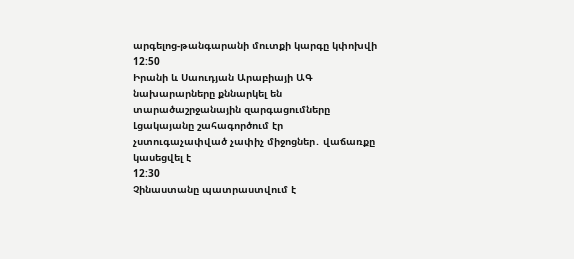արգելոց-թանգարանի մուտքի կարգը կփոխվի
12:50
Իրանի և Սաուդյան Արաբիայի ԱԳ նախարարները քննարկել են տարածաշրջանային զարգացումները
Լցակայանը շահագործում էր չստուգաչափված չափիչ միջոցներ․ վաճառքը կասեցվել է
12:30
Չինաստանը պատրաստվում է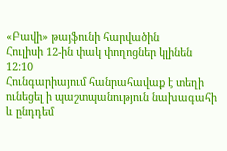«Բավի» թայֆունի հարվածին
Հուլիսի 12-ին փակ փողոցներ կլինեն
12:10
Հունգարիայում հանրահավաք է տեղի ունեցել ի պաշտպանություն նախագահի և ընդդեմ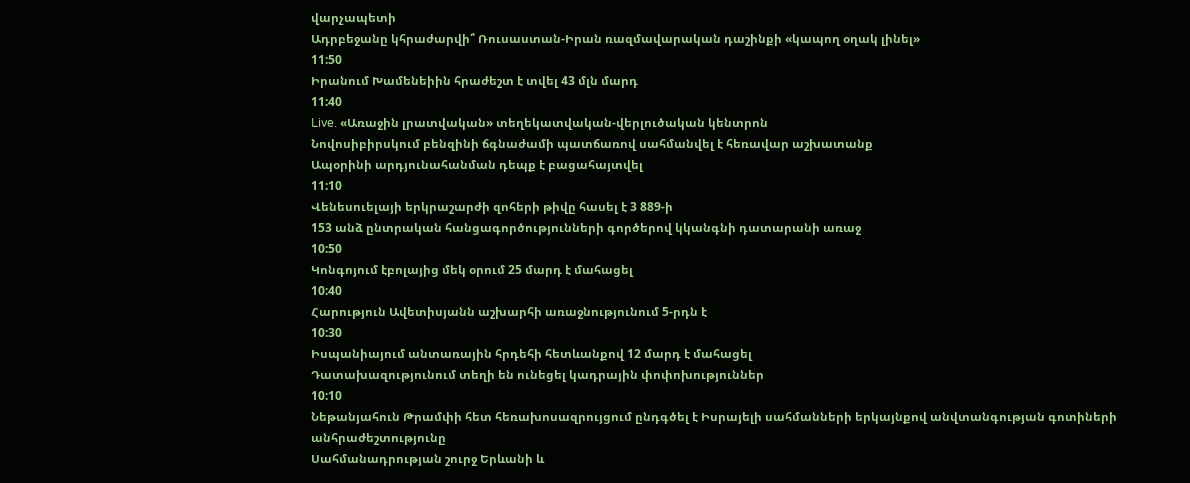վարչապետի
Ադրբեջանը կհրաժարվի՞ Ռուսաստան-Իրան ռազմավարական դաշինքի «կապող օղակ լինել»
11:50
Իրանում Խամենեիին հրաժեշտ է տվել 43 մլն մարդ
11:40
Live. «Առաջին լրատվական» տեղեկատվական-վերլուծական կենտրոն
Նովոսիբիրսկում բենզինի ճգնաժամի պատճառով սահմանվել է հեռավար աշխատանք
Ապօրինի արդյունահանման դեպք է բացահայտվել
11:10
Վենեսուելայի երկրաշարժի զոհերի թիվը հասել է 3 889-ի
153 անձ ընտրական հանցագործությունների գործերով կկանգնի դատարանի առաջ
10:50
Կոնգոյում էբոլայից մեկ օրում 25 մարդ է մահացել
10:40
Հարություն Ավետիսյանն աշխարհի առաջնությունում 5-րդն է
10:30
Իսպանիայում անտառային հրդեհի հետևանքով 12 մարդ է մահացել
Դատախազությունում տեղի են ունեցել կադրային փոփոխություններ
10:10
Նեթանյահուն Թրամփի հետ հեռախոսազրույցում ընդգծել է Իսրայելի սահմանների երկայնքով անվտանգության գոտիների անհրաժեշտությունը
Սահմանադրության շուրջ Երևանի և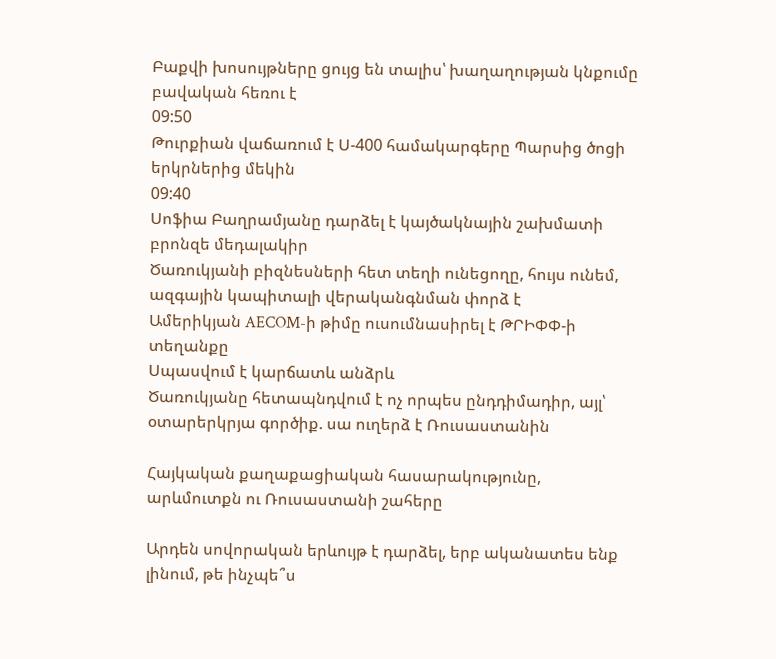Բաքվի խոսույթները ցույց են տալիս՝ խաղաղության կնքումը բավական հեռու է
09:50
Թուրքիան վաճառում է Ս-400 համակարգերը Պարսից ծոցի երկրներից մեկին
09:40
Սոֆիա Բաղրամյանը դարձել է կայծակնային շախմատի բրոնզե մեդալակիր
Ծառուկյանի բիզնեսների հետ տեղի ունեցողը, հույս ունեմ, ազգային կապիտալի վերականգնման փորձ է
Ամերիկյան AECOM-ի թիմը ուսումնասիրել է ԹՐԻՓՓ-ի տեղանքը
Սպասվում է կարճատև անձրև
Ծառուկյանը հետապնդվում է ոչ որպես ընդդիմադիր, այլ՝ օտարերկրյա գործիք. սա ուղերձ է Ռուսաստանին

Հայկական քաղաքացիական հասարակությունը, արևմուտքն ու Ռուսաստանի շահերը

Արդեն սովորական երևույթ է դարձել, երբ ականատես ենք լինում, թե ինչպե՞ս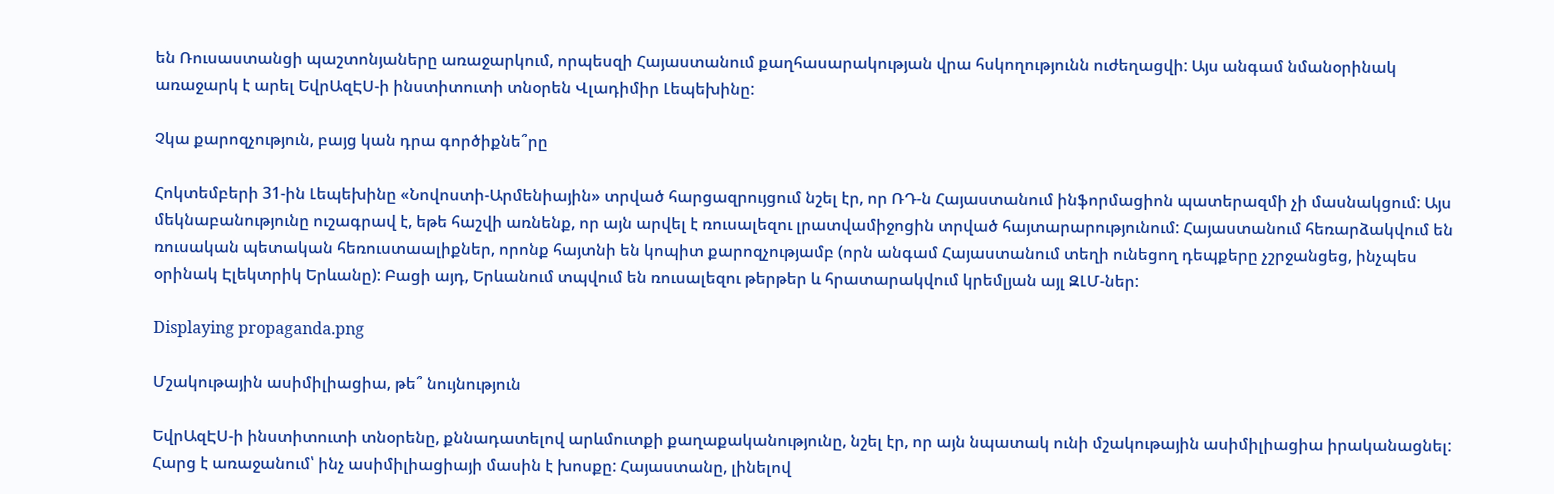են Ռուսաստանցի պաշտոնյաները առաջարկում, որպեսզի Հայաստանում քաղհասարակության վրա հսկողությունն ուժեղացվի: Այս անգամ նմանօրինակ առաջարկ է արել ԵվրԱզԷՍ-ի ինստիտուտի տնօրեն Վլադիմիր Լեպեխինը:

Չկա քարոզչություն, բայց կան դրա գործիքնե՞րը

Հոկտեմբերի 31-ին Լեպեխինը «Նովոստի-Արմենիային» տրված հարցազրույցում նշել էր, որ ՌԴ-ն Հայաստանում ինֆորմացիոն պատերազմի չի մասնակցում: Այս մեկնաբանությունը ուշագրավ է, եթե հաշվի առնենք, որ այն արվել է ռուսալեզու լրատվամիջոցին տրված հայտարարությունում: Հայաստանում հեռարձակվում են ռուսական պետական հեռուստաալիքներ, որոնք հայտնի են կոպիտ քարոզչությամբ (որն անգամ Հայաստանում տեղի ունեցող դեպքերը չշրջանցեց, ինչպես օրինակ Էլեկտրիկ Երևանը): Բացի այդ, Երևանում տպվում են ռուսալեզու թերթեր և հրատարակվում կրեմլյան այլ ԶԼՄ-ներ:

Displaying propaganda.png

Մշակութային ասիմիլիացիա, թե՞ նույնություն

ԵվրԱզԷՍ-ի ինստիտուտի տնօրենը, քննադատելով արևմուտքի քաղաքականությունը, նշել էր, որ այն նպատակ ունի մշակութային ասիմիլիացիա իրականացնել: Հարց է առաջանում՝ ինչ ասիմիլիացիայի մասին է խոսքը: Հայաստանը, լինելով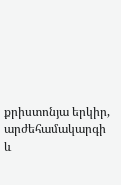քրիստոնյա երկիր, արժեհամակարգի և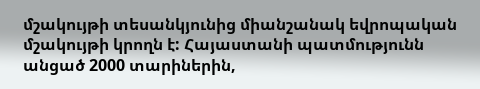մշակույթի տեսանկյունից միանշանակ եվրոպական մշակույթի կրողն է: Հայաստանի պատմությունն անցած 2000 տարիներին,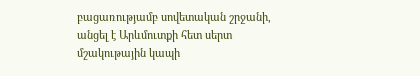բացառությամբ սովետական շրջանի, անցել է Արևմուտքի հետ սերտ մշակութային կապի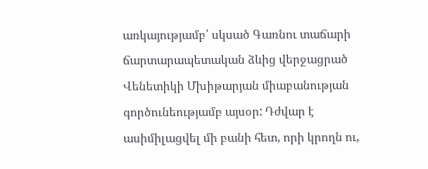առկայությամբ՝ սկսած Գառնու տաճարի ճարտարապետական ձևից վերջացրած Վենետիկի Մխիթարյան միաբանության գործունեությամբ այսօր: Դժվար է ասիմիլացվել մի բանի հետ, որի կրողն ու,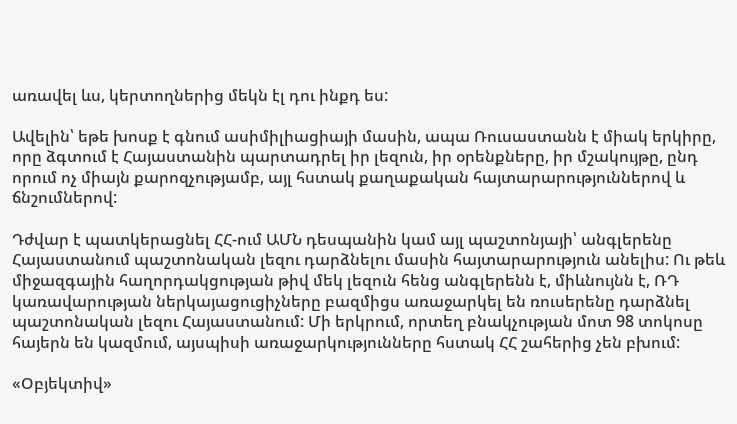առավել ևս, կերտողներից մեկն էլ դու ինքդ ես:

Ավելին՝ եթե խոսք է գնում ասիմիլիացիայի մասին, ապա Ռուսաստանն է միակ երկիրը, որը ձգտում է Հայաստանին պարտադրել իր լեզուն, իր օրենքները, իր մշակույթը, ընդ որում ոչ միայն քարոզչությամբ, այլ հստակ քաղաքական հայտարարություններով և ճնշումներով:

Դժվար է պատկերացնել ՀՀ-ում ԱՄՆ դեսպանին կամ այլ պաշտոնյայի՝ անգլերենը Հայաստանում պաշտոնական լեզու դարձնելու մասին հայտարարություն անելիս: Ու թեև միջազգային հաղորդակցության թիվ մեկ լեզուն հենց անգլերենն է, միևնույնն է, ՌԴ կառավարության ներկայացուցիչները բազմիցս առաջարկել են ռուսերենը դարձնել պաշտոնական լեզու Հայաստանում: Մի երկրում, որտեղ բնակչության մոտ 98 տոկոսը հայերն են կազմում, այսպիսի առաջարկությունները հստակ ՀՀ շահերից չեն բխում:

«Օբյեկտիվ»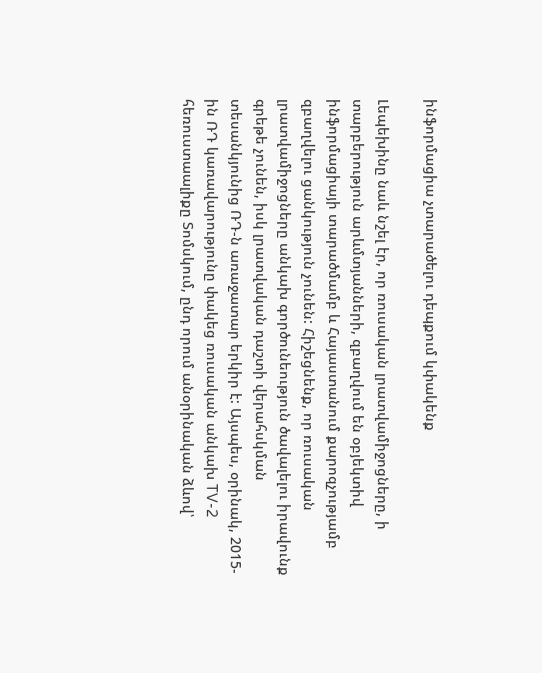ինֆորմացիա չտարածելու դեպքում կփակենք

Լեպեխինը նաև նշել էր, որ ռուսական լրատվամիջոցները, ի տարբերություն արևմտյանների, զբաղվում են օբյեկտիվ ինֆորմացիայի տարածմամբ և Հայաստանում քարոզչությամբ զբաղվելու ցանկություն չունեն: Հիշեցնենք, որ ռուսական լրատվամիջոցները անկախ գործունեություն ծավալելու իրավունք գրեթե չունեն, իսկ լրատվական դաշտի վերահսկման տեսանկյունից ՌԴ-ն առաջատար երկիր է: Այսպես, օրինակ, 2015-ին ՌԴ կառավարությունը փակեց ռուսական անկախ TV-2 հեռուստաալիքը Տոմսկում, ընդ որում անօրինական ձևով՝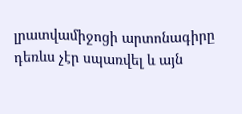լրատվամիջոցի արտոնագիրը դեռևս չէր սպառվել և այն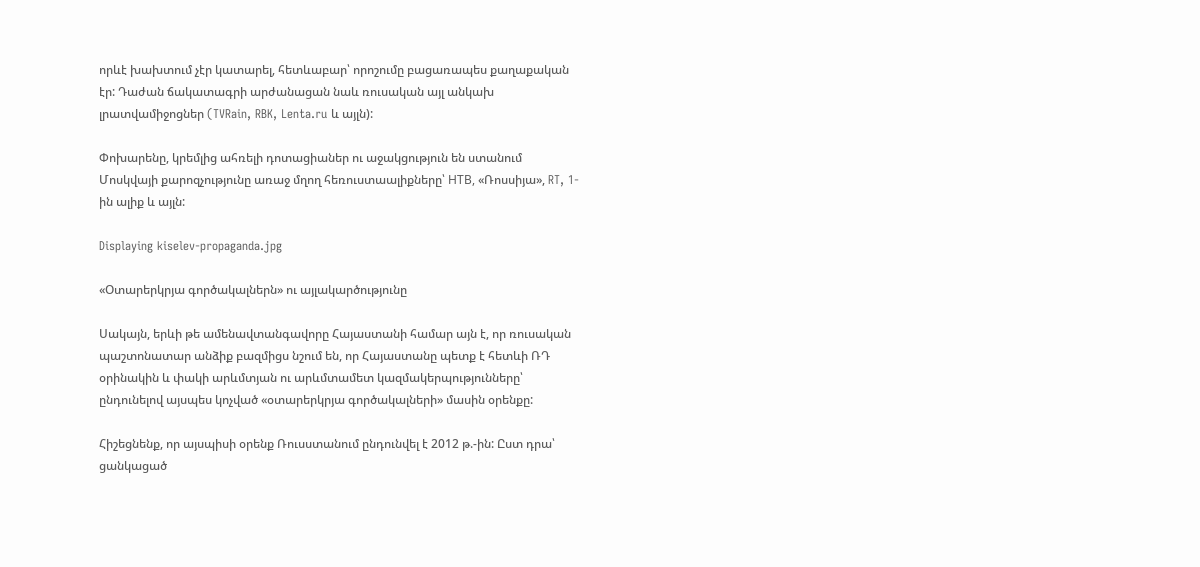որևէ խախտում չէր կատարել, հետևաբար՝ որոշումը բացառապես քաղաքական էր: Դաժան ճակատագրի արժանացան նաև ռուսական այլ անկախ լրատվամիջոցներ (TVRain, RBK, Lenta.ru և այլն):

Փոխարենը, կրեմլից ահռելի դոտացիաներ ու աջակցություն են ստանում Մոսկվայի քարոզչությունը առաջ մղող հեռուստաալիքները՝ НТВ, «Ռոսսիյա», RT, 1-ին ալիք և այլն:

Displaying kiselev-propaganda.jpg

«Օտարերկրյա գործակալներն» ու այլակարծությունը

Սակայն, երևի թե ամենավտանգավորը Հայաստանի համար այն է, որ ռուսական պաշտոնատար անձիք բազմիցս նշում են, որ Հայաստանը պետք է հետևի ՌԴ օրինակին և փակի արևմտյան ու արևմտամետ կազմակերպությունները՝ ընդունելով այսպես կոչված «օտարերկրյա գործակալների» մասին օրենքը:

Հիշեցնենք, որ այսպիսի օրենք Ռուսստանում ընդունվել է 2012 թ.-ին: Ըստ դրա՝ ցանկացած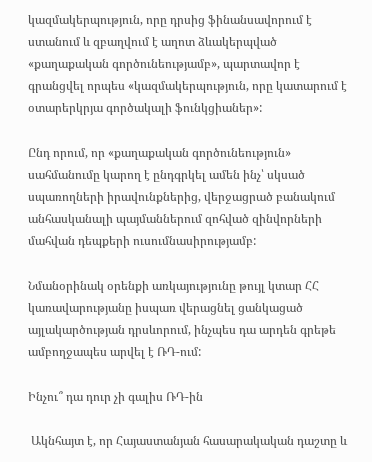կազմակերպություն, որը դրսից ֆինանսավորում է ստանում և զբաղվում է աղոտ ձևակերպված «քաղաքական գործունեությամբ», պարտավոր է գրանցվել որպես «կազմակերպություն, որը կատարում է օտարերկրյա գործակալի ֆունկցիաներ»:

Ընդ որում, որ «քաղաքական գործունեություն» սահմանումը կարող է ընդգրկել ամեն ինչ՝ սկսած սպառողների իրավունքներից, վերջացրած բանակում անհասկանալի պայմաններում զոհված զինվորների մահվան դեպքերի ուսումնասիրությամբ:

Նմանօրինակ օրենքի առկայությունը թույլ կտար ՀՀ կառավարությանը իսպառ վերացնել ցանկացած այլակարծության դրսևորում, ինչպես դա արդեն գրեթե ամբողջապես արվել է ՌԴ-ում:

Ինչու՞ դա դուր չի գալիս ՌԴ-ին

 Ակնհայտ է, որ Հայաստանյան հասարակական դաշտը և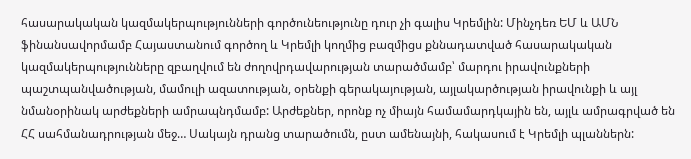հասարակական կազմակերպությունների գործունեությունը դուր չի գալիս Կրեմլին: Մինչդեռ ԵՄ և ԱՄՆ ֆինանսավորմամբ Հայաստանում գործող և Կրեմլի կողմից բազմիցս քննադատված հասարակական կազմակերպությունները զբաղվում են ժողովրդավարության տարածմամբ՝ մարդու իրավունքների պաշտպանվածության, մամուլի ազատության, օրենքի գերակայության, այլակարծության իրավունքի և այլ նմանօրինակ արժեքների ամրապնդմամբ: Արժեքներ, որոնք ոչ միայն համամարդկային են, այլև ամրագրված են ՀՀ սահմանադրության մեջ… Սակայն դրանց տարածումն, ըստ ամենայնի, հակասում է Կրեմլի պլաններն: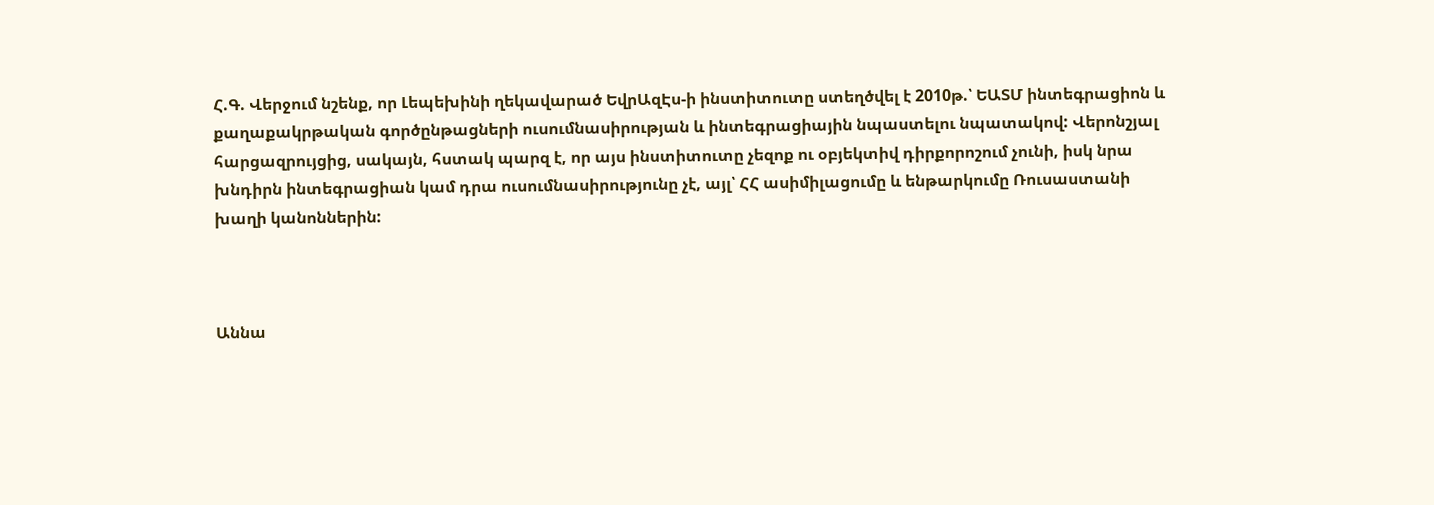Հ.Գ. Վերջում նշենք, որ Լեպեխինի ղեկավարած ԵվրԱզԷս-ի ինստիտուտը ստեղծվել է 2010թ.՝ ԵԱՏՄ ինտեգրացիոն և քաղաքակրթական գործընթացների ուսումնասիրության և ինտեգրացիային նպաստելու նպատակով: Վերոնշյալ հարցազրույցից, սակայն, հստակ պարզ է, որ այս ինստիտուտը չեզոք ու օբյեկտիվ դիրքորոշում չունի, իսկ նրա խնդիրն ինտեգրացիան կամ դրա ուսումնասիրությունը չէ, այլ՝ ՀՀ ասիմիլացումը և ենթարկումը Ռուսաստանի խաղի կանոններին:



Աննա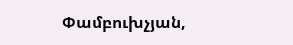Փամբուխչյան,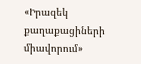«Իրազեկ քաղաքացիների միավորում»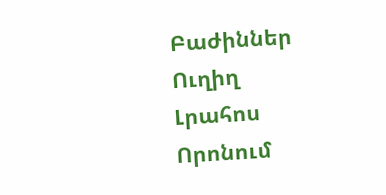Բաժիններ
Ուղիղ
Լրահոս
Որոնում